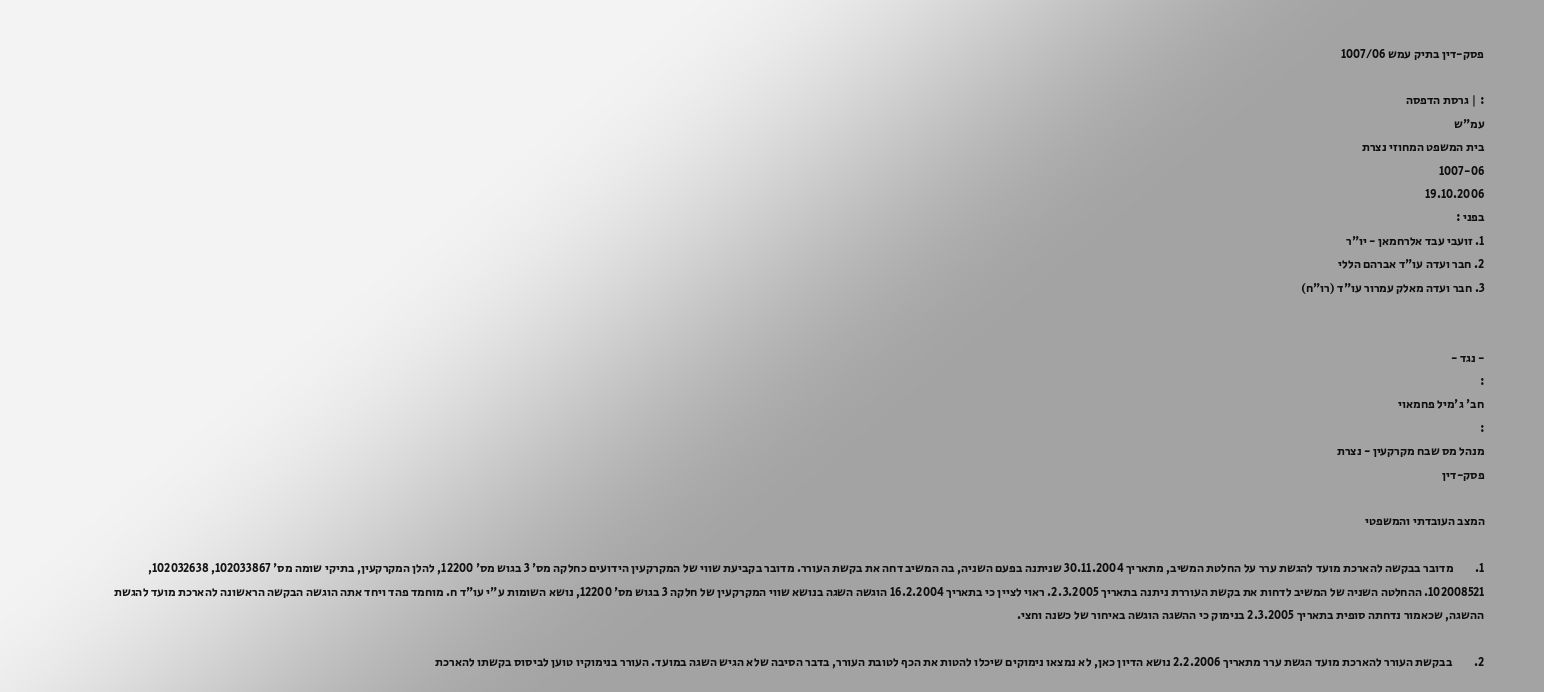פסק-דין בתיק עמש 1007/06

: | גרסת הדפסה
עמ"ש
בית המשפט המחוזי נצרת
1007-06
19.10.2006
בפני :
1. זועבי עבד אלרחמאן - יו"ר
2. חבר ועדה עו"ד אברהם הללי
3. חבר ועדה מאלק עמרור עו"ד (רו"ח)


- נגד -
:
חב' ג'מיל פחמאוי
:
מנהל מס שבח מקרקעין - נצרת
פסק-דין

המצב העובדתי והמשפטי

1.         מדובר בבקשה להארכת מועד להגשת ערר על החלטת המשיב, מתאריך 30.11.2004 שניתנה בפעם השניה, בה המשיב דחה את בקשת העורר. מדובר בקביעת שווי של המקרקעין הידועים כחלקה מס' 3 בגוש מס' 12200, להלן המקרקעין, בתיקי שומה מס' 102033867, 102032638, 102008521. ההחלטה השניה של המשיב לדחות את בקשת העוררת ניתנה בתאריך 2.3.2005. ראוי לציין כי בתאריך 16.2.2004 הוגשה השגה בנושא שווי המקרקעין של חלקה 3 בגוש מס' 12200, נושא השומות ע"י עו"ד ח. מוחמד פהד ויחד אתה הוגשה הבקשה הראשונה להארכת מועד להגשת ההשגה, שכאמור נדחתה סופית בתאריך 2.3.2005 בנימוק כי ההשגה הוגשה באיחור של כשנה וחצי.

2.         בבקשת העורר להארכת מועד הגשת ערר מתאריך 2.2.2006 נושא הדיון כאן, לא נמצאו נימוקים שיכלו להטות את הכף לטובת העורר, בדבר הסיבה שלא הגיש השגה במועד. העורר בנימוקיו טוען לביסוס בקשתו להארכת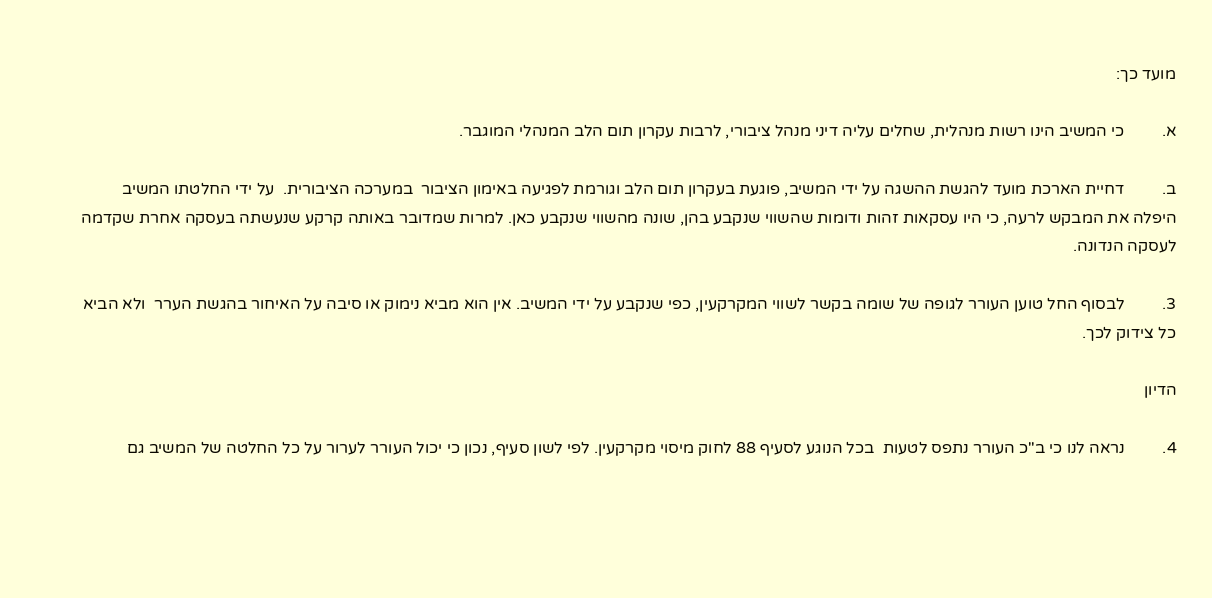מועד כך:

א.         כי המשיב הינו רשות מנהלית, שחלים עליה דיני מנהל ציבורי, לרבות עקרון תום הלב המנהלי המוגבר.

ב.         דחיית הארכת מועד להגשת ההשגה על ידי המשיב, פוגעת בעקרון תום הלב וגורמת לפגיעה באימון הציבור  במערכה הציבורית.  על ידי החלטתו המשיב היפלה את המבקש לרעה, כי היו עסקאות זהות ודומות שהשווי שנקבע בהן, שונה מהשווי שנקבע כאן. למרות שמדובר באותה קרקע שנעשתה בעסקה אחרת שקדמה לעסקה הנדונה.

3.         לבסוף החל טוען העורר לגופה של שומה בקשר לשווי המקרקעין, כפי שנקבע על ידי המשיב. אין הוא מביא נימוק או סיבה על האיחור בהגשת הערר  ולא הביא כל צידוק לכך.

הדיון

4.         נראה לנו כי ב"כ העורר נתפס לטעות  בכל הנוגע לסעיף 88 לחוק מיסוי מקרקעין. לפי לשון סעיף, נכון כי יכול העורר לערור על כל החלטה של המשיב גם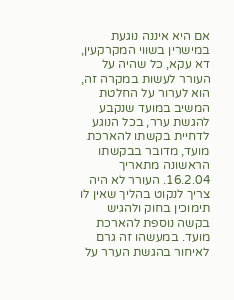אם היא איננה נוגעת במישרין בשווי המקרקעין, דא עקא, כל שהיה על העורר לעשות במקרה זה, הוא לערור על החלטת המשיב במועד שנקבע להגשת ערר, בכל הנוגע לדחיית בקשתו להארכת מועד, מדובר בבקשתו הראשונה מתאריך 16.2.04. העורר לא היה צריך לנקוט בהליך שאין לו תימוכין בחוק ולהגיש בקשה נוספת להארכת מועד. במעשהו זה גרם לאיחור בהגשת הערר על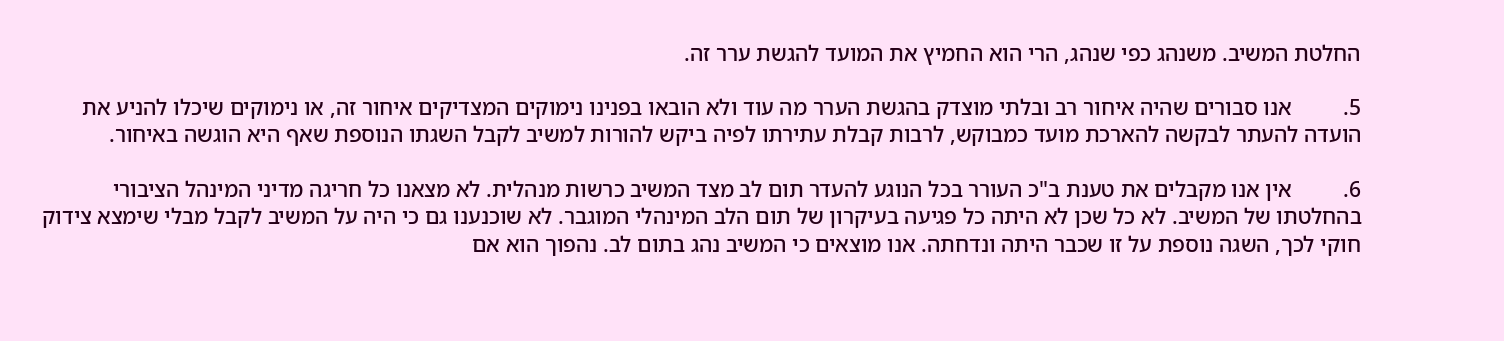החלטת המשיב. משנהג כפי שנהג, הרי הוא החמיץ את המועד להגשת ערר זה.

5.         אנו סבורים שהיה איחור רב ובלתי מוצדק בהגשת הערר מה עוד ולא הובאו בפנינו נימוקים המצדיקים איחור זה, או נימוקים שיכלו להניע את הועדה להעתר לבקשה להארכת מועד כמבוקש, לרבות קבלת עתירתו לפיה ביקש להורות למשיב לקבל השגתו הנוספת שאף היא הוגשה באיחור.

6.         אין אנו מקבלים את טענת ב"כ העורר בכל הנוגע להעדר תום לב מצד המשיב כרשות מנהלית. לא מצאנו כל חריגה מדיני המינהל הציבורי בהחלטתו של המשיב. לא כל שכן לא היתה כל פגיעה בעיקרון של תום הלב המינהלי המוגבר. לא שוכנענו גם כי היה על המשיב לקבל מבלי שימצא צידוק חוקי לכך, השגה נוספת על זו שכבר היתה ונדחתה. אנו מוצאים כי המשיב נהג בתום לב. נהפוך הוא אם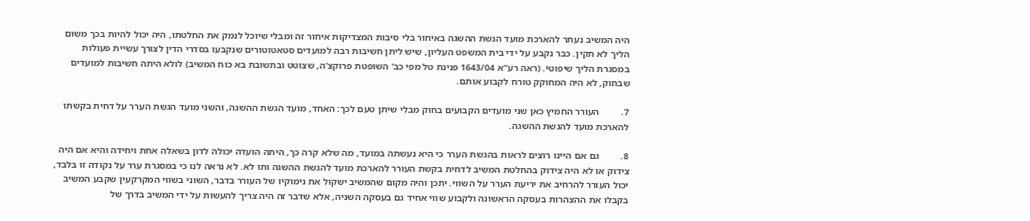היה המשיב נעתר להארכת מועד הגשת ההשגה באיחור בלי סיבות המצדיקות איחור זה ומבלי שיוכל לנמק את החלטתו, היה יכול להיות בכך משום הליך לא תקין. כבר נקבע על ידי בית המשפט העליון, שיש ליתן חשיבות רבה למועדים סטאטוטורים שנקבעו בסדרי הדין לצורך עשיית פעולות במסגרת הליך שיפוטי. (ראה רע"א 1643/04 פנינת טל מפי כב' השופטת פרוקצ'ה, שצוטט ובתשובת בא כוח המשיב) לולא היתה חשיבות למועדים שבחוק, לא היה המחוקק טורח לקבוע אותם.

7.         העורר החמיץ כאן שני מועדים הקבועים בחוק מבלי שיתן טעם לכך: האחד, מועד הגשת ההשגה, והשני מועד הגשת הערר על דחית בקשתו להארכת מועד להגשת ההשגה.

8.         גם אם היינו רוצים לראות בהגשת הערר כי היא נעשתה במועד, מה שלא קרה כך, היתה הועדה יכולה לדון בשאלה אחת ויחידה והיא אם היה צידוק או לא היה צידוק בהחלטת המשיב לדחית בקשת העורר להארכת מועד להגשת ההשגה ותו לא. לא נראה לנו כי במסגרת ערר על נקודה זו בלבד, יכול העורר להרחיב את יריעת הערר על השווי. יתכן והיה מקום שהמשיב ישקול את נימוקיו של העורר בדבר, השוני בשווי המקרקעין שקבע המשיב בקבלו את ההצהרות בעסקה הראשונה ולקבוע שווי אחיד גם בעסקה השניה, אלא שדבר זה היה צריך להעשות על ידי המשיב בדרך של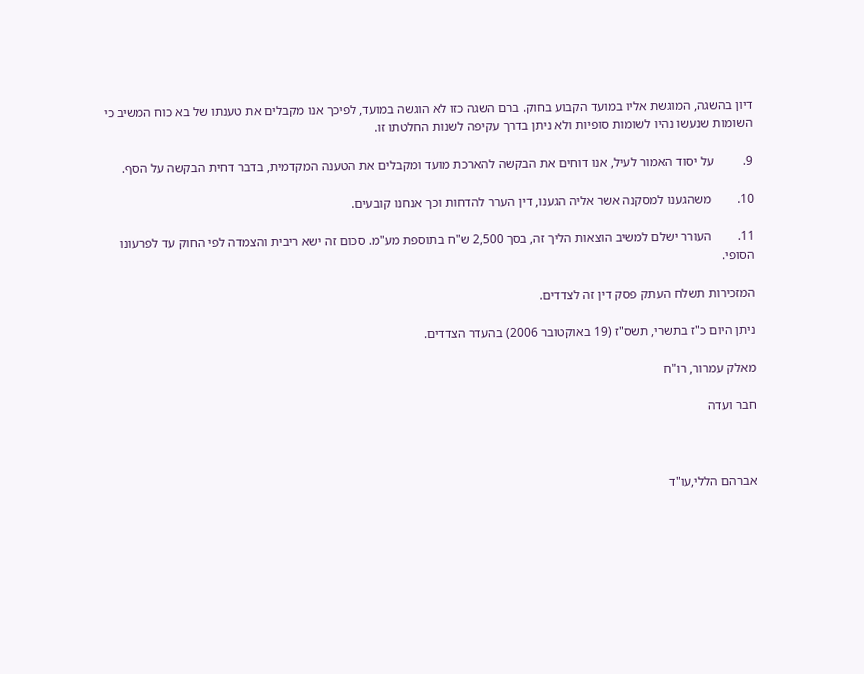דיון בהשגה, המוגשת אליו במועד הקבוע בחוק. ברם השגה כזו לא הוגשה במועד, לפיכך אנו מקבלים את טענתו של בא כוח המשיב כי השומות שנעשו נהיו לשומות סופיות ולא ניתן בדרך עקיפה לשנות החלטתו זו.

9.         על יסוד האמור לעיל, אנו דוחים את הבקשה להארכת מועד ומקבלים את הטענה המקדמית, בדבר דחית הבקשה על הסף.

10.        משהגענו למסקנה אשר אליה הגענו, דין הערר להדחות וכך אנחנו קובעים.

11.        העורר ישלם למשיב הוצאות הליך זה, בסך 2,500 ש"ח בתוספת מע"מ. סכום זה ישא ריבית והצמדה לפי החוק עד לפרעונו הסופי.

המזכירות תשלח העתק פסק דין זה לצדדים.

ניתן היום כ"ז בתשרי, תשס"ז (19 באוקטובר 2006) בהעדר הצדדים.

מאלק עמרור, רו"ח

חבר ועדה



אברהם הללי,עו"ד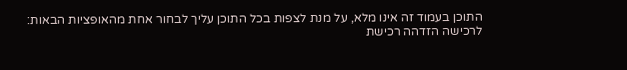התוכן בעמוד זה אינו מלא, על מנת לצפות בכל התוכן עליך לבחור אחת מהאופציות הבאות:
לרכישה הזדהה רכישת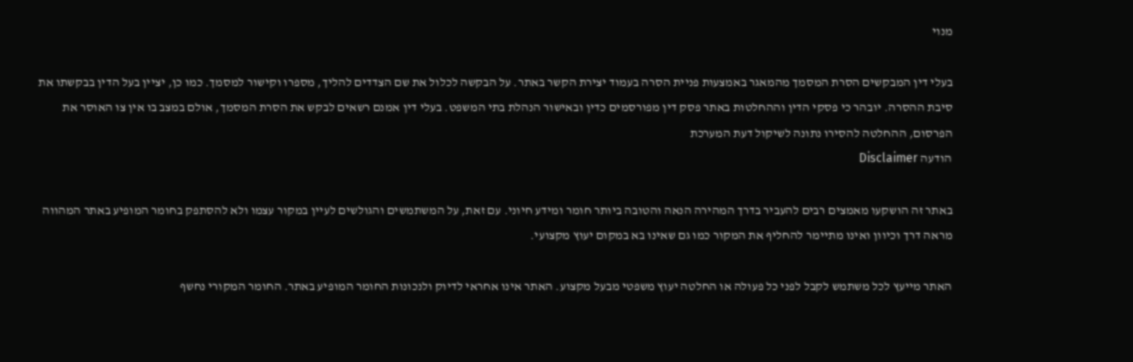מנוי

בעלי דין המבקשים הסרת המסמך מהמאגר באמצעות פניית הסרה בעמוד יצירת הקשר באתר. על הבקשה לכלול את שם הצדדים להליך, מספרו וקישור למסמך. כמו כן, יציין בעל הדין בבקשתו את סיבת ההסרה. יובהר כי פסקי הדין וההחלטות באתר פסק דין מפורסמים כדין ובאישור הנהלת בתי המשפט. בעלי דין אמנם רשאים לבקש את הסרת המסמך, אולם במצב בו אין צו האוסר את הפרסום, ההחלטה להסירו נתונה לשיקול דעת המערכת
הודעה Disclaimer

באתר זה הושקעו מאמצים רבים להעביר בדרך המהירה הנאה והטובה ביותר חומר ומידע חיוני. עם זאת, על המשתמשים והגולשים לעיין במקור עצמו ולא להסתפק בחומר המופיע באתר המהווה מראה דרך וכיוון ואינו מתיימר להחליף את המקור כמו גם שאינו בא במקום יעוץ מקצועי.

האתר מייעץ לכל משתמש לקבל לפני כל פעולה או החלטה יעוץ משפטי מבעל מקצוע. האתר אינו אחראי לדיוק ולנכונות החומר המופיע באתר. החומר המקורי נחשף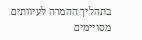בתהליך ההמרה לעיוותים מסויימים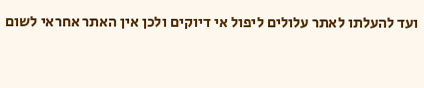ועד להעלתו לאתר עלולים ליפול אי דיוקים ולכן אין האתר אחראי לשום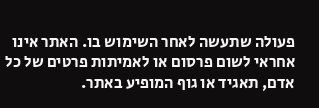פעולה שתעשה לאחר השימוש בו. האתר אינו אחראי לשום פרסום או לאמיתות פרטים של כל אדם, תאגיד או גוף המופיע באתר.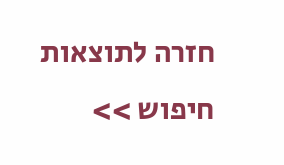חזרה לתוצאות חיפוש >>